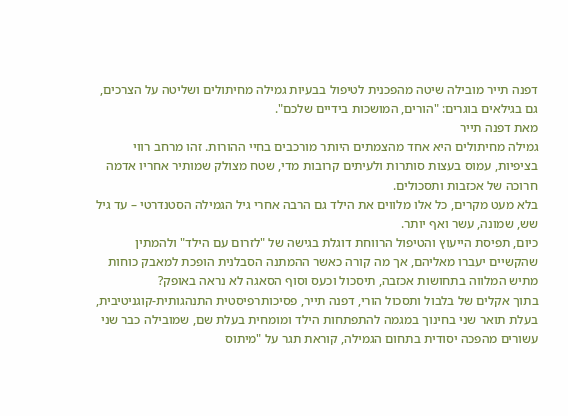דפנה תייר מובילה שיטה מהפכנית לטיפול בבעיות גמילה מחיתולים ושליטה על הצרכים, גם בגילאים בוגרים: "הורים, המושכות בידיים שלכם".
מאת דפנה תייר
גמילה מחיתולים היא אחד מהצמתים היותר מורכבים בחיי ההורות. זהו מרחב רווי בציפיות, עמוס בעצות סותרות ולעיתים קרובות מדי, שטח מצולק שמותיר אחריו אדמה חרוכה של אכזבות ותסכולים.
בלא מעט מקרים, כל אלו מלווים את הילד גם הרבה אחרי גיל הגמילה הסטנדרטי – עד גיל שש, שמונה, עשר ואף יותר.
כיום, תפיסת הייעוץ והטיפול הרווחת דוגלת בגישה של "לזרום עם הילד" ולהמתין שהקשיים יעברו מאליהם, אך מה קורה כאשר ההמתנה הסבלנית הופכת למאבק כוחות מתיש המלווה בתחושות אכזבה, תיסכול וכעס וסוף הסאגה לא נראה באופק?
בתוך אקלים של בלבול ותסכול הורי, דפנה תייר, פסיכותרפיסטית התנהגותית-קוגניטיבית, בעלת תואר שני בחינוך במגמה להתפתחות הילד ומומחית בעלת שם, שמובילה כבר שני עשורים מהפכה יסודית בתחום הגמילה, קוראת תגר על "מיתוס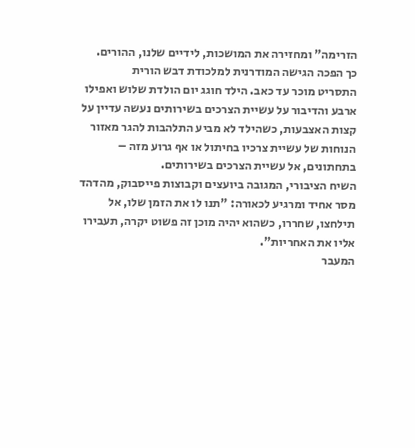הזרימה" ומחזירה את המושכות, לידיים שלנו, ההורים.
כך הפכה הגישה המודרנית למלכודת דבש הורית
התסריט מוכר עד כאב. הילד חוגג יום הולדת שלוש ואפילו ארבע והדיבור על עשיית הצרכים בשירותים נעשה עדיין על קצות האצבעות, כשהילד לא מביע התלהבות להגר מאזור הנוחות של עשיית צרכיו בחיתול או אף גרוע מזה – בתחתונים, אל עשיית הצרכים בשירותים.
השיח הציבורי, המגובה ביועצים וקבוצות פייסבוק, מהדהד מסר אחיד ומרגיע לכאורה: "תנו לו את הזמן שלו, אל תילחצו, שחררו, כשהוא יהיה מוכן זה פשוט יקרה, תעבירו אליו את האחריות".
המעבר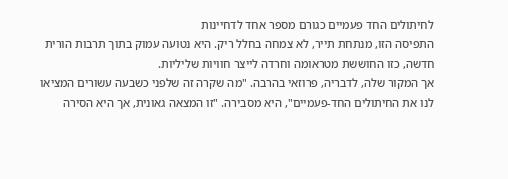לחיתולים החד פעמיים כגורם מספר אחד לדחיינות
התפיסה הזו, מנתחת תייר, לא צמחה בחלל ריק. היא נטועה עמוק בתוך תרבות הורית חדשה, כזו החוששת מטראומה וחרדה לייצר חוויות שליליות.
אך המקור שלה, לדבריה, פרוזאי בהרבה. "מה שקרה זה שלפני כשבעה עשורים המציאו לנו את החיתולים החד-פעמיים", היא מסבירה. "זו המצאה גאונית, אך היא הסירה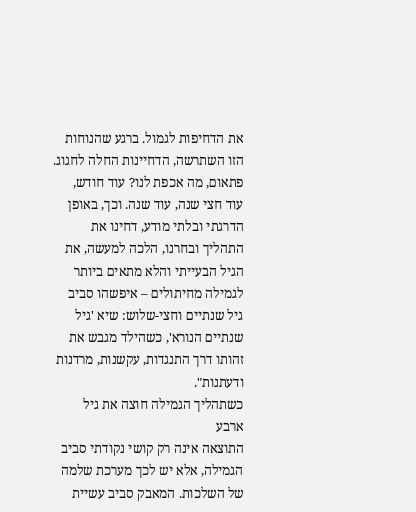את הדחיפות לגמול. ברגע שהנוחות הזו השתרשה, הדחיינות החלה לחגוג.
פתאום, מה אכפת לנו? עוד חודש, עוד חצי שנה, עוד שנה. וכך, באופן הדרגתי ובלתי מודע, דחינו את התהליך ובחרנו, הלכה למעשה, את הגיל הבעייתי והלא מתאים ביותר לגמילה מחיתולים – איפשהו סביב גיל שנתיים וחצי-שלוש: שיא 'גיל שנתיים הנורא', כשהילד מגבש את זהותו דרך התנגדות, עקשנות, מרדנות ודעתנות".
כשתהליך הגמילה חוצה את גיל ארבע
התוצאה אינה רק קושי נקודתי סביב הגמילה, אלא יש לכך מערכת שלמה של השלכות. המאבק סביב עשיית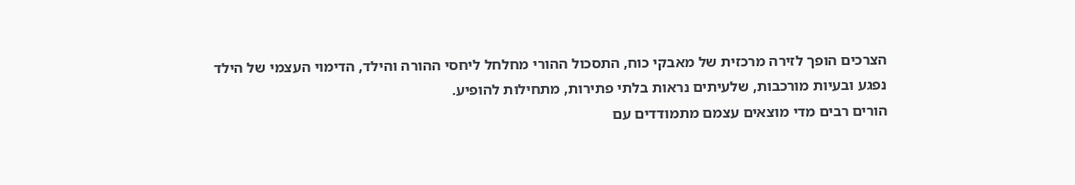הצרכים הופך לזירה מרכזית של מאבקי כוח, התסכול ההורי מחלחל ליחסי ההורה והילד, הדימוי העצמי של הילד נפגע ובעיות מורכבות, שלעיתים נראות בלתי פתירות, מתחילות להופיע.
הורים רבים מדי מוצאים עצמם מתמודדים עם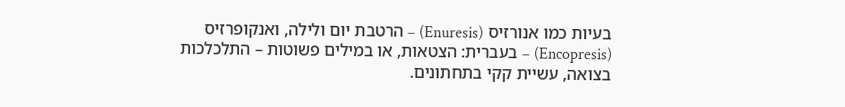בעיות כמו אנורזיס (Enuresis) – הרטבת יום ולילה, ואנקופרזיס (Encopresis) – בעברית: הצטאות, או במילים פשוטות – התלכלכות בצואה, עשיית קקי בתחתונים.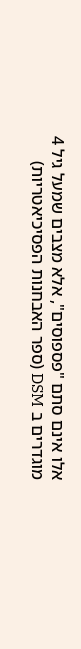אלו אינם סתם "פספוסים", אלא מצבים שמעל גיל 4 מוגדרים ב DSM (ספר האבחנות הפסיכיאטריות)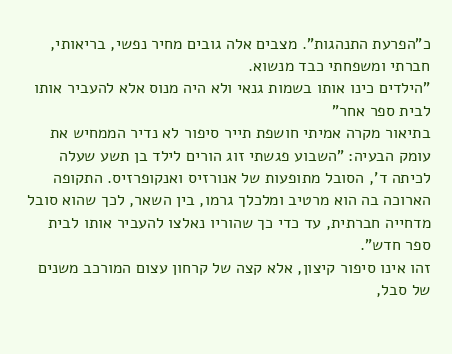כ"הפרעת התנהגות". מצבים אלה גובים מחיר נפשי, בריאותי, חברתי ומשפחתי כבד מנשוא.
"הילדים כינו אותו בשמות גנאי ולא היה מנוס אלא להעביר אותו לבית ספר אחר"
בתיאור מקרה אמיתי חושפת תייר סיפור לא נדיר הממחיש את עומק הבעיה: "השבוע פגשתי זוג הורים לילד בן תשע שעלה לכיתה ד', הסובל מתופעות של אנורזיס ואנקופרזיס. התקופה הארוכה בה הוא מרטיב ומלכלך גרמו, בין השאר, לכך שהוא סובל מדחייה חברתית, עד כדי כך שהוריו נאלצו להעביר אותו לבית ספר חדש".
זהו אינו סיפור קיצון, אלא קצה של קרחון עצום המורכב משנים של סבל,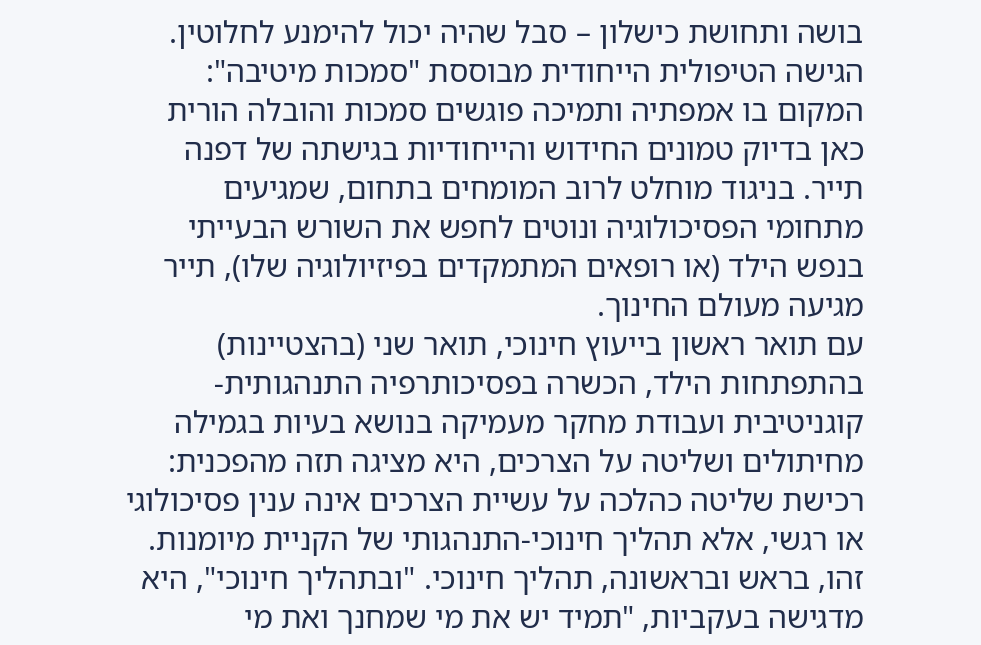בושה ותחושת כישלון – סבל שהיה יכול להימנע לחלוטין.
הגישה הטיפולית הייחודית מבוססת "סמכות מיטיבה": המקום בו אמפתיה ותמיכה פוגשים סמכות והובלה הורית
כאן בדיוק טמונים החידוש והייחודיות בגישתה של דפנה תייר. בניגוד מוחלט לרוב המומחים בתחום, שמגיעים מתחומי הפסיכולוגיה ונוטים לחפש את השורש הבעייתי בנפש הילד (או רופאים המתמקדים בפיזיולוגיה שלו), תייר מגיעה מעולם החינוך.
עם תואר ראשון בייעוץ חינוכי, תואר שני (בהצטיינות) בהתפתחות הילד, הכשרה בפסיכותרפיה התנהגותית-קוגניטיבית ועבודת מחקר מעמיקה בנושא בעיות בגמילה מחיתולים ושליטה על הצרכים, היא מציגה תזה מהפכנית:
רכישת שליטה כהלכה על עשיית הצרכים אינה ענין פסיכולוגי או רגשי, אלא תהליך חינוכי-התנהגותי של הקניית מיומנות.
זהו, בראש ובראשונה, תהליך חינוכי. "ובתהליך חינוכי", היא מדגישה בעקביות, "תמיד יש את מי שמחנך ואת מי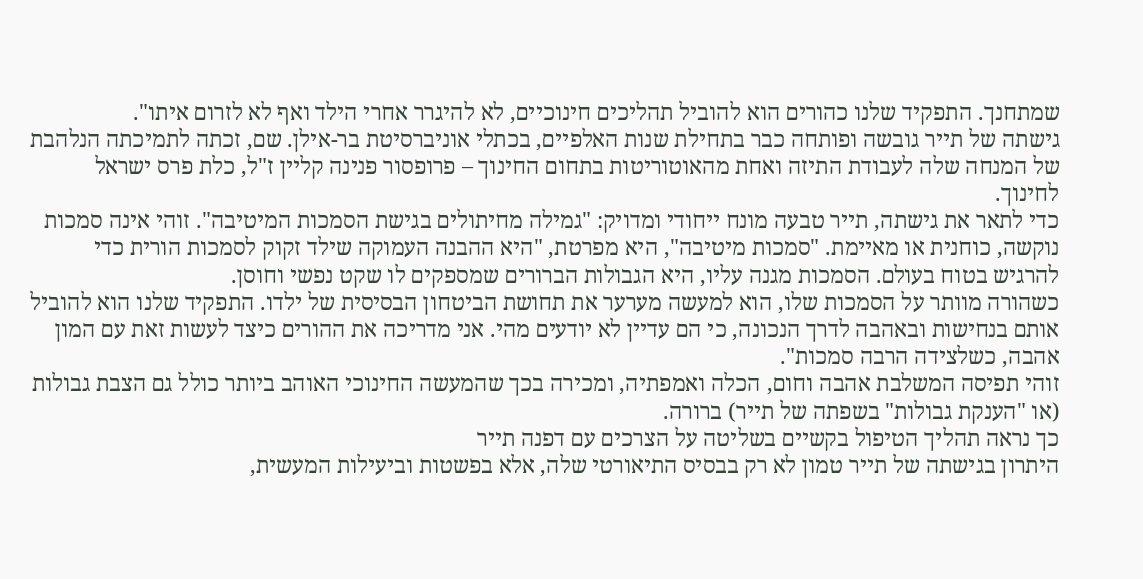שמתחנך. התפקיד שלנו כהורים הוא להוביל תהליכים חינוכיים, לא להיגרר אחרי הילד ואף לא לזרום איתו".
גישתה של תייר גובשה ופותחה כבר בתחילת שנות האלפיים, בכתלי אוניברסיטת בר-אילן. שם, זכתה לתמיכתה הנלהבת של המנחה שלה לעבודת התיזה ואחת מהאוטוריטות בתחום החינוך – פרופסור פנינה קליין ז"ל, כלת פרס ישראל לחינוך.
כדי לתאר את גישתה, תייר טבעה מונח ייחודי ומדויק: "גמילה מחיתולים בגישת הסמכות המיטיבה". זוהי אינה סמכות נוקשה, כוחנית או מאיימת. "סמכות מיטיבה", היא מפרטת, "היא ההבנה העמוקה שילד זקוק לסמכות הורית כדי להרגיש בטוח בעולם. הסמכות מגנה עליו, היא הגבולות הברורים שמספקים לו שקט נפשי וחוסן.
כשהורה מוותר על הסמכות שלו, הוא למעשה מערער את תחושת הביטחון הבסיסית של ילדו. התפקיד שלנו הוא להוביל אותם בנחישות ובאהבה לדרך הנכונה, כי הם עדיין לא יודעים מהי. אני מדריכה את ההורים כיצד לעשות זאת עם המון אהבה, כשלצידה הרבה סמכות".
זוהי תפיסה המשלבת אהבה וחום, הכלה ואמפתיה, ומכירה בכך שהמעשה החינוכי האוהב ביותר כולל גם הצבת גבולות (או "הענקת גבולות" בשפתה של תייר) ברורה.
כך נראה תהליך הטיפול בקשיים בשליטה על הצרכים עם דפנה תייר
היתרון בגישתה של תייר טמון לא רק בבסיס התיאורטי שלה, אלא בפשטות וביעילות המעשית,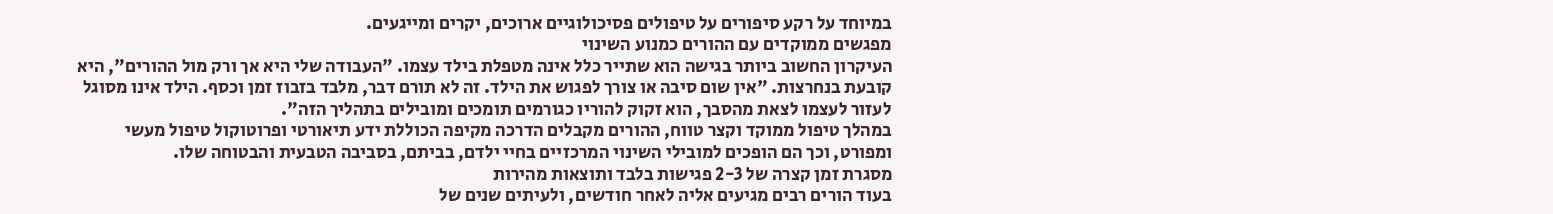במיוחד על רקע סיפורים על טיפולים פסיכולוגיים ארוכים, יקרים ומייגעים.
מפגשים ממוקדים עם ההורים כמנוע השינוי
העיקרון החשוב ביותר בגישה הוא שתייר כלל אינה מטפלת בילד עצמו. "העבודה שלי היא אך ורק מול ההורים", היא קובעת בנחרצות. "אין שום סיבה או צורך לפגוש את הילד. זה לא תורם דבר, מלבד בזבוז זמן וכסף. הילד אינו מסוגל לעזור לעצמו לצאת מהסבך, הוא זקוק להוריו כגורמים תומכים ומובילים בתהליך הזה".
במהלך טיפול ממוקד וקצר טווח, ההורים מקבלים הדרכה מקיפה הכוללת ידע תיאורטי ופרוטוקול טיפול מעשי ומפורט, וכך הם הופכים למובילי השינוי המרכזיים בחיי ילדם, בביתם, בסביבה הטבעית והבטוחה שלו.
מסגרת זמן קצרה של 2-3 פגישות בלבד ותוצאות מהירות
בעוד הורים רבים מגיעים אליה לאחר חודשים, ולעיתים שנים של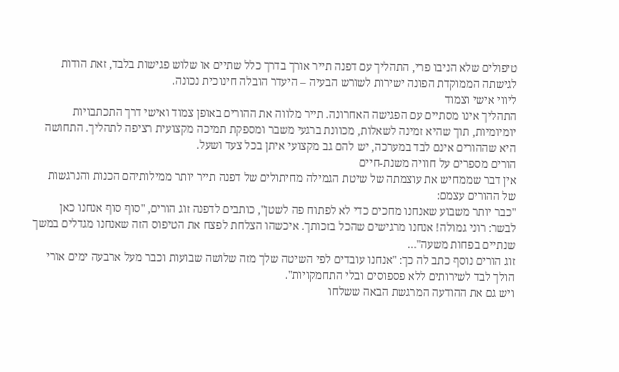טיפולים שלא הניבו פרי, התהליך עם דפנה תייר אורך בדרך כלל שתיים או שלוש פגישות בלבד, זאת הודות לגישתה הממוקדת הפונה ישירות לשורש הבעיה – היעדר הובלה חינוכית נכונה.
ליווי אישי וצמוד
התהליך אינו מסתיים עם הפגישה האחרונה. תייר מלווה את ההורים באופן צמוד ואישי דרך התכתבויות יומיומיות, תוך שהיא זמינה לשאלות, מכוונת ברגעי משבר ומספקת תמיכה מקצועית רציפה לתהליך. התחושה היא שההורים אינם לבד במערכה, יש להם גב מקצועי איתן בכל צעד ושעל.
הורים מספרים על חוויה משנת-חיים
אין דבר שממחיש את עוצמתה של שיטת הגמילה מחיתולים של דפנה תייר יותר ממילותיהם הכנות והנרגשות של ההורים עצמם:
"כבר יותר משבוע שאנחנו מחכים כדי לא לפתוח פה לשטן", כותבים לדפנה זוג הורים, "סוף סוף אנחנו כאן לבשר: רוני גמולה! אנחנו מרגישים שהכל בזכותך. איכשהו הצלחת לפצח את הטיפוס הזה שאנחנו מגדלים במשך שנתיים בפחות משעה"…
זוג הורים נוסף כתב לה כך: "אנחנו עובדים לפי השיטה שלך מזה שלושה שבועות וכבר מעל ארבעה ימים אורי הולך לבד לשירותים ללא פספוסים ובלי התחמקויות".
ויש גם את ההודעה המרגשת הבאה ששלחו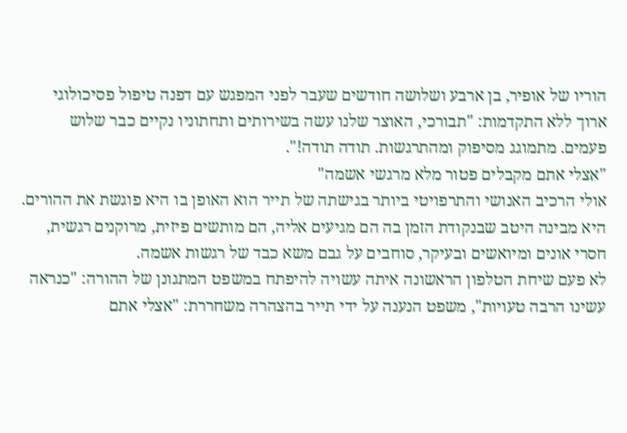הוריו של אופיר, בן ארבע ושלושה חודשים שעבר לפני המפגש עם דפנה טיפול פסיכולוגי ארוך ללא התקדמות: "תבורכי, האוצר שלנו עשה בשירותים ותחתוניו נקיים כבר שלוש פעמים. מתמוגג מסיפוק ומהתרגשות. תודה תודה!".
"אצלי אתם מקבלים פטור מלא מרגשי אשמה"
אולי הרכיב האנושי והתרפויטי ביותר בגישתה של תייר הוא האופן בו היא פוגשת את ההורים. היא מבינה היטב שבנקודת הזמן בה הם מגיעים אליה, הם מותשים פיזית, מרוקנים רגשית, חסרי אונים ומיואשים ובעיקר, סוחבים על גבם משא כבד של רגשות אשמה.
לא פעם שיחת הטלפון הראשונה איתה עשויה להיפתח במשפט המתגונן של ההורה: "כנראה עשינו הרבה טעויות", משפט הנענה על ידי תייר בהצהרה משחררת: "אצלי אתם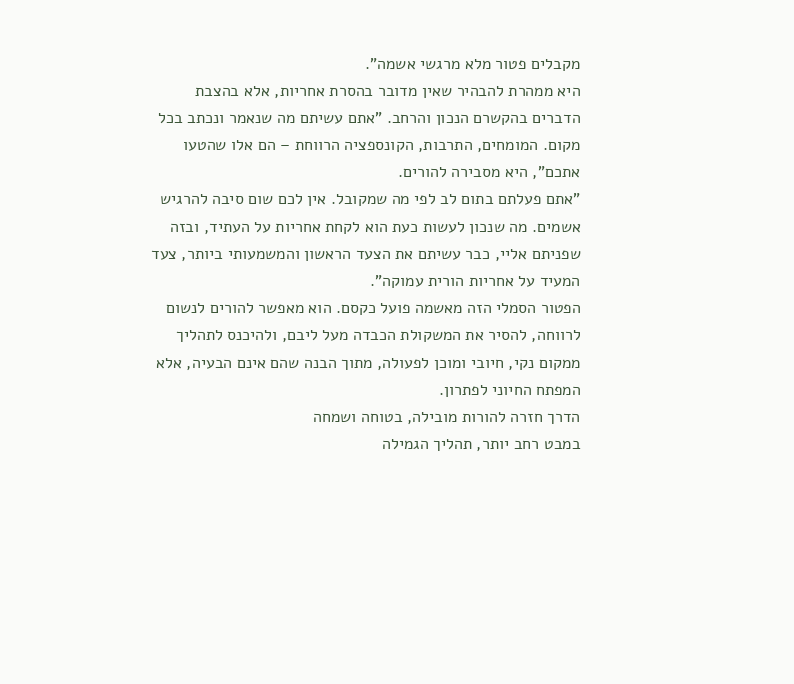מקבלים פטור מלא מרגשי אשמה".
היא ממהרת להבהיר שאין מדובר בהסרת אחריות, אלא בהצבת הדברים בהקשרם הנכון והרחב. "אתם עשיתם מה שנאמר ונכתב בכל מקום. המומחים, התרבות, הקונספציה הרווחת – הם אלו שהטעו אתכם", היא מסבירה להורים.
"אתם פעלתם בתום לב לפי מה שמקובל. אין לכם שום סיבה להרגיש אשמים. מה שנכון לעשות כעת הוא לקחת אחריות על העתיד, ובזה שפניתם אליי, כבר עשיתם את הצעד הראשון והמשמעותי ביותר, צעד המעיד על אחריות הורית עמוקה".
הפטור הסמלי הזה מאשמה פועל כקסם. הוא מאפשר להורים לנשום לרווחה, להסיר את המשקולת הכבדה מעל ליבם, ולהיכנס לתהליך ממקום נקי, חיובי ומוכן לפעולה, מתוך הבנה שהם אינם הבעיה, אלא המפתח החיוני לפתרון.
הדרך חזרה להורות מובילה, בטוחה ושמחה
במבט רחב יותר, תהליך הגמילה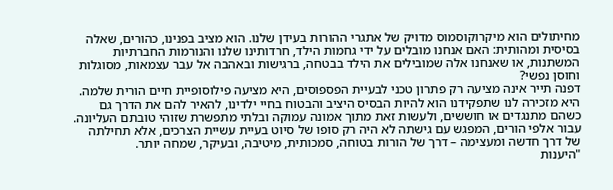מחיתולים הוא מיקרוקוסמוס מדויק של אתגרי ההורות בעידן שלנו. הוא מציב בפנינו, כהורים, שאלה בסיסית ומהותית: האם אנחנו מובלים על ידי גחמות הילד, חרדותינו שלנו והנורמות החברתיות המשתנות, או שאנחנו אלה שמובילים את הילד בבטחה, ברגישות ובאהבה אל עבר עצמאות, מסוגלות וחוסן נפשי?
דפנה תייר אינה מציעה רק פתרון טכני לבעיית הפספוסים, היא מציעה פילוסופיית חיים הורית שלמה. היא מזכירה לנו שתפקידנו הוא להיות הבסיס היציב והבטוח בחיי ילדינו, להאיר להם את הדרך גם כשהם מתנגדים או חוששים, ולעשות זאת מתוך אמונה עמוקה ובלתי מתפשרת שזוהי טובתם העליונה.
עבור אלפי הורים, המפגש עם גישתה לא היה רק סופו של סיוט בעיית עשיית הצרכים, אלא תחילתה של דרך חדשה ומעצימה – דרך של הורות בטוחה, סמכותית, מיטיבה, ובעיקר, שמחה יותר.
"היענות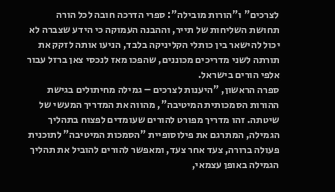לצרכים" ו"הורות מובילה": ספרי הדרכה חובה לכל הורה
תחושת השליחות של תייר, וההבנה העמוקה כי הידע שצברה לא יכול להישאר בין כותלי הקליניקה בלבד, הניעו אותה לזקק את תורתה לשני מדריכים מכוננים, שהפכו מאז לנכסי צאן ברזל עבור אלפי הורים בישראל.
ספרה הראשון, "היענות לצרכים – גמילה מחיתולים בגישת ההורות הסמכותית המיטיבה", מהווה את המדריך המעשי של שיטתה. זהו מדריך מפורט להורים שעומדים לפצוח בתהליך הגמילה, המתרגם את פילוסופיית "הסמכות המיטיבה" לתוכנית פעולה ברורה, צעד אחר צעד, ומאפשר להורים להוביל את תהליך הגמילה באופן עצמאי,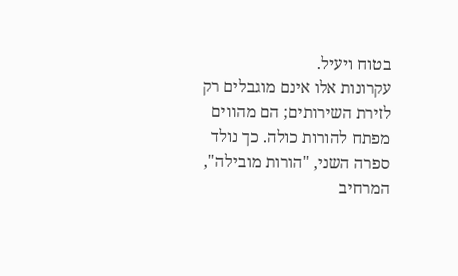בטוח ויעיל.
עקרונות אלו אינם מוגבלים רק לזירת השירותים; הם מהווים מפתח להורות כולה. כך נולד ספרה השני, "הורות מובילה", המרחיב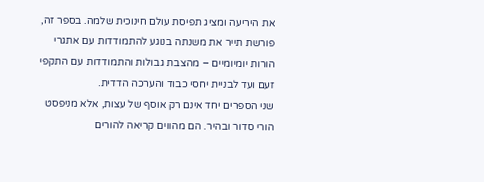את היריעה ומציג תפיסת עולם חינוכית שלמה. בספר זה, פורשת תייר את משנתה בנוגע להתמודדות עם אתגרי הורות יומיומיים – מהצבת גבולות והתמודדות עם התקפי זעם ועד לבניית יחסי כבוד והערכה הדדית.
שני הספרים יחד אינם רק אוסף של עצות, אלא מניפסט הורי סדור ובהיר. הם מהווים קריאה להורים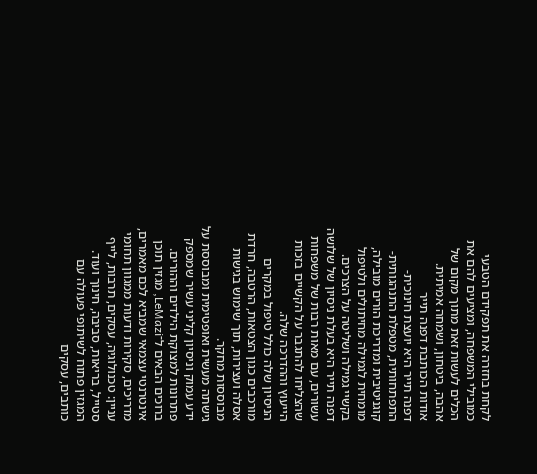לקחת בחזרה את תפקידם הטבעי כמובילי המשפחה, ומציעים להם את הכלים לעשות זאת מתוך מקום של אהבה, ביטחון, ושמחה אמיתית.
אודות הכותבת דפנה תייר
דפנה תייר היא יועצת חינוכית-התפתחותית, מטפלת התנהגותית-קוגניטיבית ומדריכת הורים מובילה, מומחית לגמילה מחיתולים ולטיפול בקשיי גמילה ושליטה על הצרכים.
דפנה תייר היא בעלת ניסיון של שלושה עשורים, עם מאות רבות של משפחות שהצליחו להתגבר על הקשיים בזכות הייעוץ וההדרכה שלה.
הניסיון שלה כולל טיפול במקרים מורכבים כגון הצטאות, הרטבה, חרדת אסלה ועצירות, תוך שימוש בגישות מבוססות מחקר.
גישתה מעשית ואופטימית ומבוססת על ידע עמוק וניסיון קליני עשיר שמספק פתרונות למצוקת הילדים וההורים.
ברוכים הבאים ל־LeMazi, מגזין תוכן אינטרנטי עצמאי שמביא לכם מאמרים, מדריכים, סקירות ודעות ממגוון תחומי עניין: טכנולוגיה, עסקים, תרבות, לייף סטייל, בריאות, סביבה, חינוך ועוד. המגזין פתוח לשיתופי פעולה עם כותבים, עסקים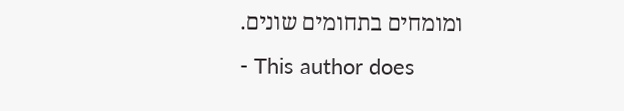ומומחים בתחומים שונים.
- This author does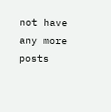not have any more posts